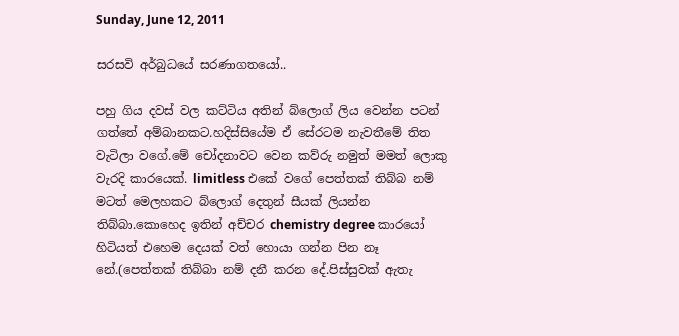Sunday, June 12, 2011

සරසවි අර්බුධයේ සරණාගතයෝ..

පහු ගිය දවස් වල කට්ටිය අතින් බ්ලොග් ලිය වෙන්න පටන් ගත්තේ අම්බානකට.හදිස්සියේම ඒ සේරටම නැවතීමේ තිත වැටිලා වගේ.මේ චෝදනාවට වෙන කව්රු නමුත් මමත් ලොකු වැරදි කාරයෙක්. limitless එකේ වගේ පෙත්තක් තිබ්බ නම් මටත් මෙලහකට බ්ලොග් දෙතුන් සීයක් ලියන්න තිබ්බා.කොහෙද ඉතින් අච්චර chemistry degree කාරයෝ හිටියත් එහෙම දෙයක් වත් හොයා ගන්න පින නෑ නේ.(පෙත්තක් තිබ්බා නම් දනී කරන දේ.පිස්සුවක් ඇතැ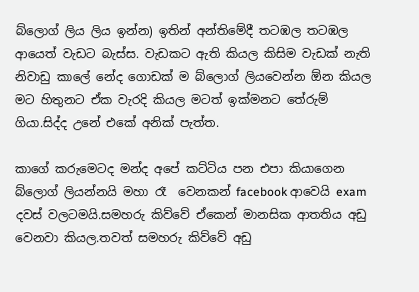බ්ලොග් ලිය ලිය ඉන්න) ඉතින් අන්තිමේදී තටඹල තටඹල ආයෙත් වැඩට බැස්ස. වැඩකට ඇති කියල කිසිම වැඩක් නැති නිවාඩු කාලේ නේද ගොඩක් ම බ්ලොග් ලියවෙන්න ඕන කියල මට හිතුනට ඒක වැරදි කියල මටත් ඉක්මනට තේරුම් ගියා.සිද්ද උනේ එකේ අනික් පැත්ත.

කාගේ කරුමෙටද මන්ද අපේ කට්ටිය පන එපා කියාගෙන  බ්ලොග් ලියන්නයි මහා රෑ  වෙනකන් facebook ආවෙයි exam දවස් වලටමයි.සමහරු කිව්වේ ඒකෙන් මානසික ආතතිය අඩු වෙනවා කියල.තවත් සමහරු කිව්වේ අඩු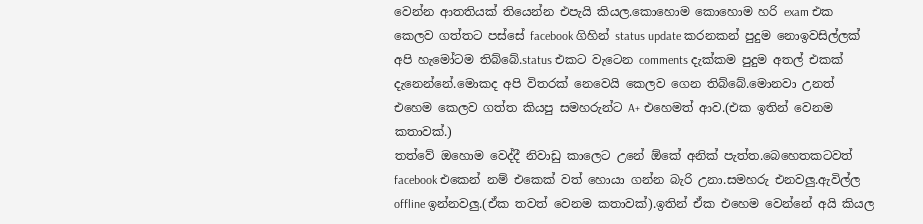වෙන්න ආතතියක් තියෙන්න එපැයි කියල.කොහොම කොහොම හරි exam එක කෙලව ගත්තට පස්සේ facebook ගිහින් status update කරනකන් පුදුම නොඉවසිල්ලක් අපි හැමෝටම තිබ්බේ.status එකට වැටෙන comments දැක්කම පුදුම අතල් එකක් දැනෙන්නේ.මොකද අපි විතරක් නෙවෙයි කෙලව ගෙන තිබ්බේ.මොනවා උනත් එහෙම කෙලව ගත්ත කියපු සමහරුන්ට A+ එහෙමත් ආව.(එක ඉතින් වෙනම කතාවක්.)
තත්වේ ඔහොම වෙද්දී නිවාඩු කාලෙට උනේ ඕකේ අනික් පැත්ත.බෙහෙතකටවත් facebook එකෙන් නම් එකෙක් වත් හොයා ගන්න බැරි උනා.සමහරු එනවලු.ඇවිල්ල offline ඉන්නවලු.(ඒක තවත් වෙනම කතාවක්).ඉතින් ඒක එහෙම වෙන්නේ අයි කියල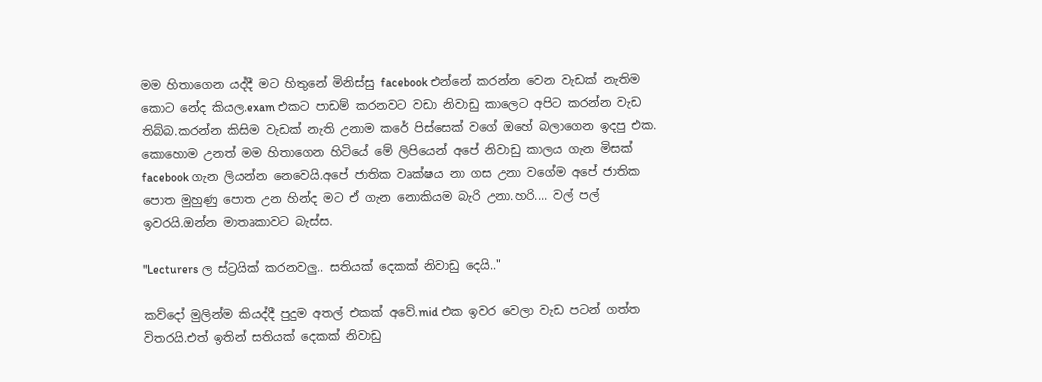මම හිතාගෙන යද්දී මට හිතුනේ මිනිස්සු facebook එන්නේ කරන්න වෙන වැඩක් නැතිම කොට නේද කියල.exam එකට පාඩම් කරනවට වඩා නිවාඩු කාලෙට අපිට කරන්න වැඩ තිබ්බ.කරන්න කිසිම වැඩක් නැති උනාම කරේ පිස්සෙක් වගේ ඔහේ බලාගෙන ඉදපු එක.
කොහොම උනත් මම හිතාගෙන හිටියේ මේ ලිපියෙන් අපේ නිවාඩු කාලය ගැන මිසක් facebook ගැන ලියන්න නෙවෙයි.අපේ ජාතික වෘක්ෂය නා ගස උනා වගේම අපේ ජාතික පොත මුහුණු පොත උන හින්ද මට ඒ ගැන නොකියම බැරි උනා.හරි.... වල් පල් ඉවරයි.ඔන්න මාතෘකාවට බැස්ස.

"Lecturers ල ස්ට්‍රයික් කරනවලු.. සතියක් දෙකක් නිවාඩු දෙයි.."

කව්දෝ මුලින්ම කියද්දී පුදුම අතල් එකක් අවේ.mid එක ඉවර වෙලා වැඩ පටන් ගත්ත විතරයි.එත් ඉතින් සතියක් දෙකක් නිවාඩු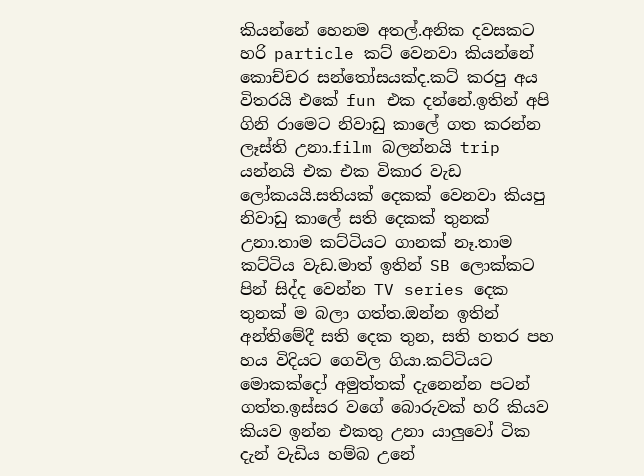කියන්නේ හෙනම අතල්.අනික දවසකට හරි particle කට් වෙනවා කියන්නේ කොච්චර සන්තෝසයක්ද.කට් කරපු අය විතරයි එකේ fun එක දන්නේ.ඉතින් අපි ගිනි රාමෙට නිවාඩු කාලේ ගත කරන්න ලෑස්ති උනා.film බලන්නයි trip යන්නයි එක එක විකාර වැඩ ලෝකයයි.සතියක් දෙකක් වෙනවා කියපු නිවාඩු කාලේ සති දෙකක් තුනක් උනා.තාම කට්ටියට ගානක් නෑ.තාම කට්ටිය වැඩ.මාත් ඉතින් SB ලොක්කට පින් සිද්ද වෙන්න TV series දෙක තුනක් ම බලා ගත්ත.ඔන්න ඉතින් අන්තිමේදී සති දෙක තුන, සති හතර පහ හය විදියට ගෙවිල ගියා.කට්ටියට මොකක්දෝ අමුත්තක් දැනෙන්න පටන් ගත්ත.ඉස්සර වගේ බොරුවක් හරි කියව කියව ඉන්න එකතු උනා යාලුවෝ ටික දැන් වැඩිය හම්බ උනේ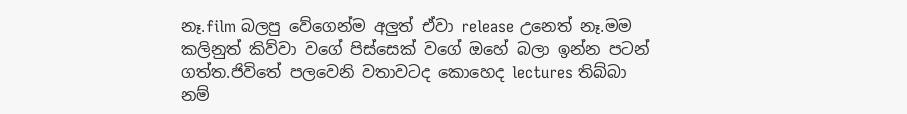නෑ.film බලපු වේගෙන්ම අලුත් ඒවා release උනෙත් නෑ.මම කලිනුත් කිව්වා වගේ පිස්සෙක් වගේ ඔහේ බලා ඉන්න පටන් ගත්ත.ජිවිතේ පලවෙනි වතාවටද කොහෙද lectures තිබ්බා නම්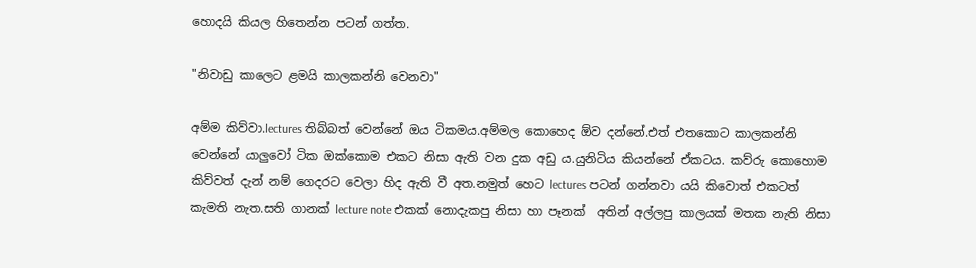හොදයි කියල හිතෙන්න පටන් ගත්ත.

"නිවාඩු කාලෙට ළමයි කාලකන්නි වෙනවා"

අම්ම කිව්වා.lectures තිබ්බත් වෙන්නේ ඔය ටිකමය.අම්මල කොහෙද ඕව දන්නේ.එත් එතකොට කාලකන්නි වෙන්නේ යාලුවෝ ටික ඔක්කොම එකට නිසා ඇති වන දුක අඩු ය.යුනිටිය කියන්නේ ඒකටය. කව්රු කොහොම කිව්වත් දැන් නම් ගෙදරට වෙලා හිද ඇති වී අත.නමුත් හෙට lectures පටන් ගන්නවා යයි කිවොත් එකටත් කැමති නැත.සති ගානක් lecture note එකක් නොදැකපු නිසා හා පෑනක්  අතින් අල්ලපු කාලයක් මතක නැති නිසා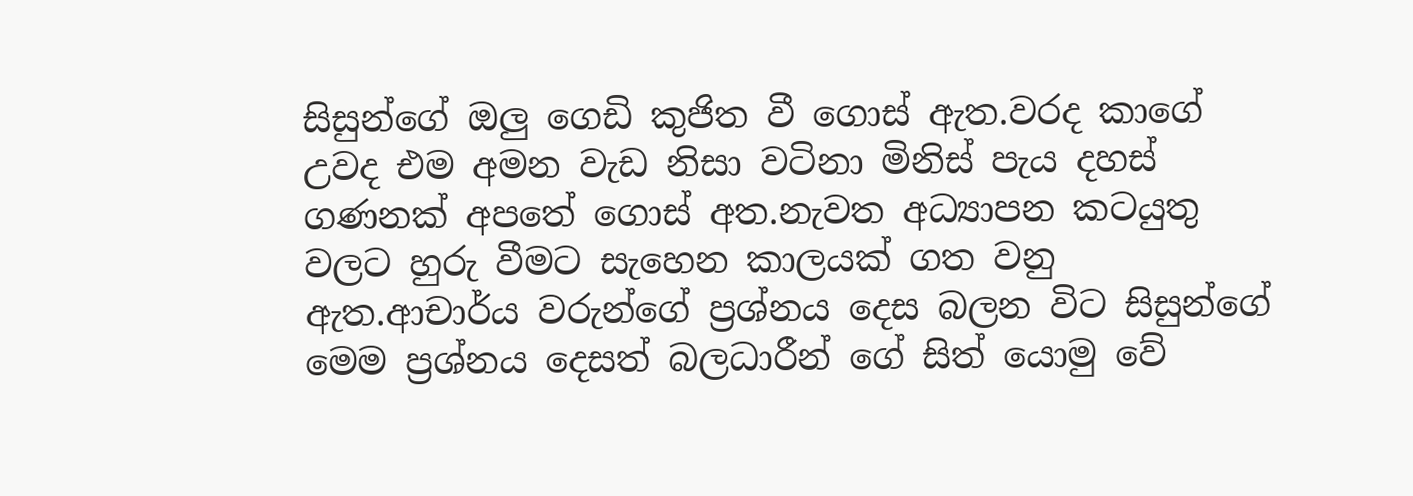සිසුන්ගේ ඔලු ගෙඩි කුජිත වී ගොස් ඇත.වරද කාගේ උවද එම අමන වැඩ නිසා වටිනා මිනිස් පැය දහස් ගණනක් අපතේ ගොස් අත.නැවත අධ්‍යාපන කටයුතු වලට හුරු වීමට සැහෙන කාලයක් ගත වනු ඇත.ආචාර්ය වරුන්ගේ ප්‍රශ්නය දෙස බලන විට සිසුන්ගේ මෙම ප්‍රශ්නය දෙසත් බලධාරීන් ගේ සිත් යොමු වේ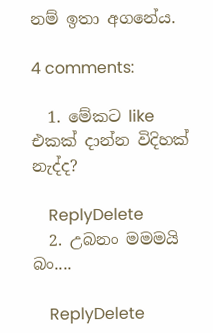නම් ඉතා අගනේය.

4 comments:

  1. මේකට like එකක් දාන්න විදිහක් නැද්ද?

    ReplyDelete
  2. උබනං මමමයි බං....

    ReplyDelete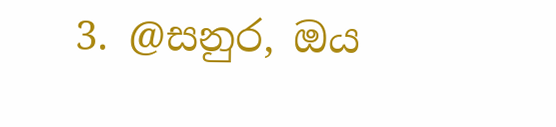3. @සනුර, ඔය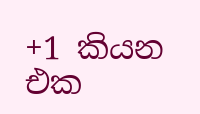+1 කියන එක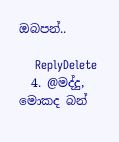ඔබපන්..

    ReplyDelete
  4. @මද්දු, මොකද බන්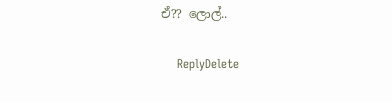ඒ?? ලොල්..

    ReplyDelete